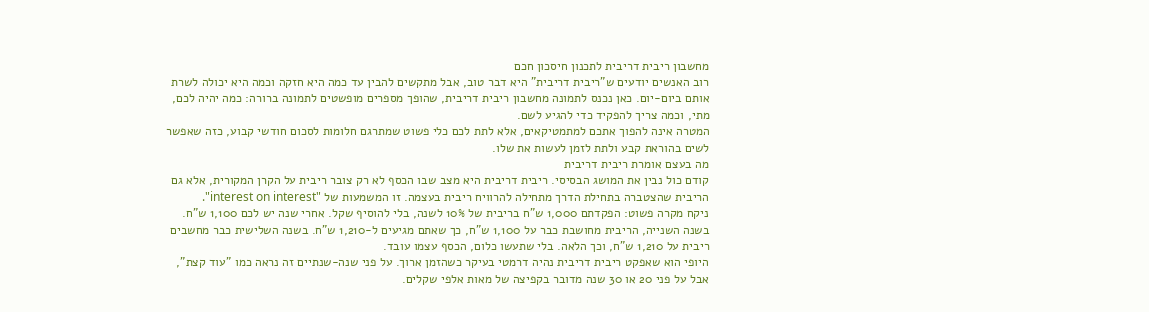מחשבון ריבית דריבית לתכנון חיסכון חכם
רוב האנשים יודעים ש"ריבית דריבית" היא דבר טוב, אבל מתקשים להבין עד כמה היא חזקה וכמה היא יכולה לשרת אותם ביום‑יום. כאן נכנס לתמונה מחשבון ריבית דריבית, שהופך מספרים מופשטים לתמונה ברורה: כמה יהיה לכם, מתי, וכמה צריך להפקיד כדי להגיע לשם.
המטרה אינה להפוך אתכם למתמטיקאים, אלא לתת לכם כלי פשוט שמתרגם חלומות לסכום חודשי קבוע, כזה שאפשר לשים בהוראת קבע ולתת לזמן לעשות את שלו.
מה בעצם אומרת ריבית דריבית
קודם כול נבין את המושג הבסיסי. ריבית דריבית היא מצב שבו הכסף לא רק צובר ריבית על הקרן המקורית, אלא גם הריבית שהצטברה בתחילת הדרך מתחילה להרוויח ריבית בעצמה. זו המשמעות של "interest on interest".
ניקח מקרה פשוט: הפקדתם 1,000 ש"ח בריבית של 10% לשנה, בלי להוסיף שקל. אחרי שנה יש לכם 1,100 ש"ח. בשנה השנייה, הריבית מחושבת כבר על 1,100 ש"ח, כך שאתם מגיעים ל‑1,210 ש"ח. בשנה השלישית כבר מחשבים ריבית על 1,210 ש"ח, וכך הלאה. בלי שתעשו כלום, הכסף עצמו עובד.
היופי הוא שאפקט ריבית דריבית נהיה דרמטי בעיקר כשהזמן ארוך. על פני שנה‑שנתיים זה נראה כמו "עוד קצת", אבל על פני 20 או 30 שנה מדובר בקפיצה של מאות אלפי שקלים.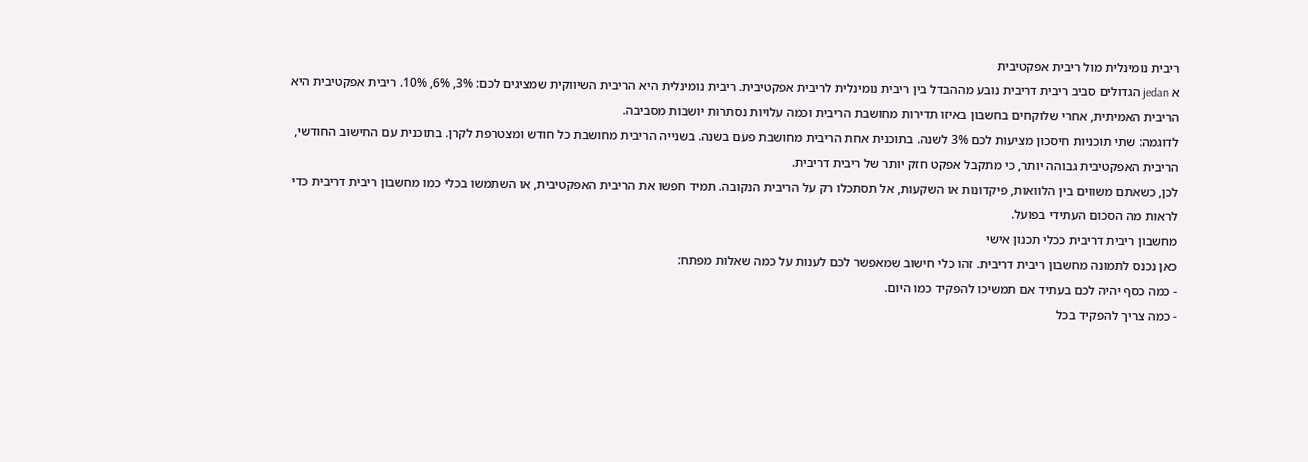ריבית נומינלית מול ריבית אפקטיבית
א jedan הגדולים סביב ריבית דריבית נובע מההבדל בין ריבית נומינלית לריבית אפקטיבית. ריבית נומינלית היא הריבית השיווקית שמציגים לכם: 3%, 6%, 10%. ריבית אפקטיבית היא הריבית האמיתית, אחרי שלוקחים בחשבון באיזו תדירות מחושבת הריבית וכמה עלויות נסתרות יושבות מסביבה.
לדוגמה: שתי תוכניות חיסכון מציעות לכם 3% לשנה. בתוכנית אחת הריבית מחושבת פעם בשנה. בשנייה הריבית מחושבת כל חודש ומצטרפת לקרן. בתוכנית עם החישוב החודשי, הריבית האפקטיבית גבוהה יותר, כי מתקבל אפקט חזק יותר של ריבית דריבית.
לכן, כשאתם משווים בין הלוואות, פיקדונות או השקעות, אל תסתכלו רק על הריבית הנקובה. תמיד חפשו את הריבית האפקטיבית, או השתמשו בכלי כמו מחשבון ריבית דריבית כדי לראות מה הסכום העתידי בפועל.
מחשבון ריבית דריבית ככלי תכנון אישי
כאן נכנס לתמונה מחשבון ריבית דריבית. זהו כלי חישוב שמאפשר לכם לענות על כמה שאלות מפתח:
- כמה כסף יהיה לכם בעתיד אם תמשיכו להפקיד כמו היום.
- כמה צריך להפקיד בכל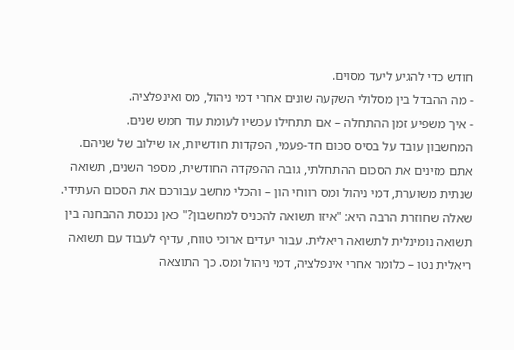חודש כדי להגיע ליעד מסוים.
- מה ההבדל בין מסלולי השקעה שונים אחרי דמי ניהול, מס ואינפלציה.
- איך משפיע זמן ההתחלה – אם תתחילו עכשיו לעומת עוד חמש שנים.
המחשבון עובד על בסיס סכום חד‑פעמי, הפקדות חודשיות, או שילוב של שניהם. אתם מזינים את הסכום ההתחלתי, גובה ההפקדה החודשית, מספר השנים, תשואה שנתית משוערת, דמי ניהול ומס רווחי הון – והכלי מחשב עבורכם את הסכום העתידי.
שאלה שחוזרת הרבה היא: "איזו תשואה להכניס למחשבון?" כאן נכנסת ההבחנה בין תשואה נומינלית לתשואה ריאלית. עבור יעדים ארוכי טווח, עדיף לעבוד עם תשואה ריאלית נטו – כלומר אחרי אינפלציה, דמי ניהול ומס. כך התוצאה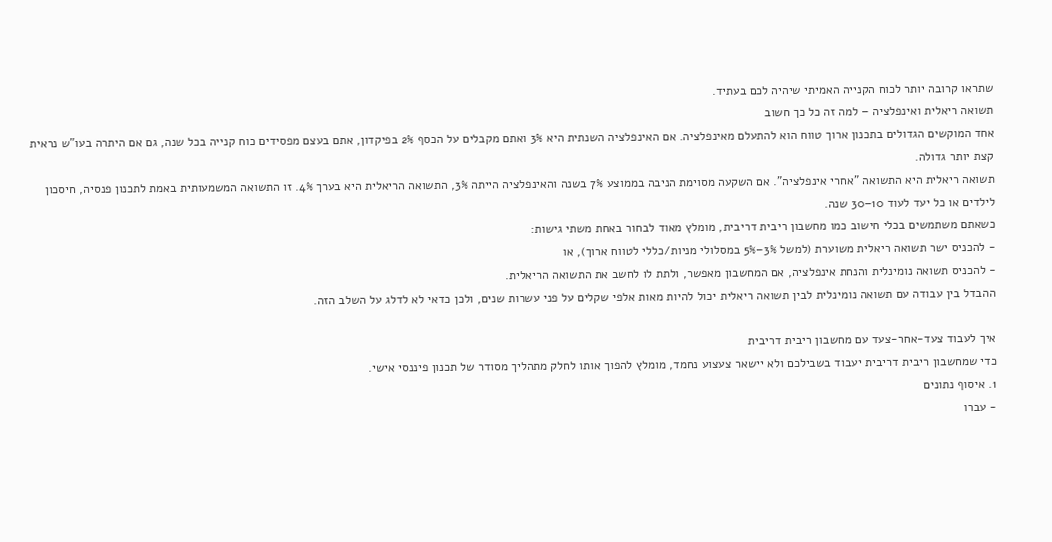שתראו קרובה יותר לכוח הקנייה האמיתי שיהיה לכם בעתיד.
תשואה ריאלית ואינפלציה – למה זה כל כך חשוב
אחד המוקשים הגדולים בתכנון ארוך טווח הוא להתעלם מאינפלציה. אם האינפלציה השנתית היא 3% ואתם מקבלים על הכסף 2% בפיקדון, אתם בעצם מפסידים כוח קנייה בכל שנה, גם אם היתרה בעו"ש נראית קצת יותר גדולה.
תשואה ריאלית היא התשואה "אחרי אינפלציה". אם השקעה מסוימת הניבה בממוצע 7% בשנה והאינפלציה הייתה 3%, התשואה הריאלית היא בערך 4%. זו התשואה המשמעותית באמת לתכנון פנסיה, חיסכון לילדים או כל יעד לעוד 10–30 שנה.
כשאתם משתמשים בכלי חישוב כמו מחשבון ריבית דריבית, מומלץ מאוד לבחור באחת משתי גישות:
- להכניס ישר תשואה ריאלית משוערת (למשל 3%–5% במסלולי מניות/כללי לטווח ארוך), או
- להכניס תשואה נומינלית והנחת אינפלציה, אם המחשבון מאפשר, ולתת לו לחשב את התשואה הריאלית.
ההבדל בין עבודה עם תשואה נומינלית לבין תשואה ריאלית יכול להיות מאות אלפי שקלים על פני עשרות שנים, ולכן כדאי לא לדלג על השלב הזה.

איך לעבוד צעד‑אחר‑צעד עם מחשבון ריבית דריבית
כדי שמחשבון ריבית דריבית יעבוד בשבילכם ולא יישאר צעצוע נחמד, מומלץ להפוך אותו לחלק מתהליך מסודר של תכנון פיננסי אישי.
1. איסוף נתונים
- עברו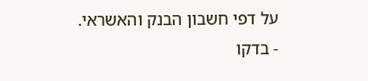על דפי חשבון הבנק והאשראי.
- בדקו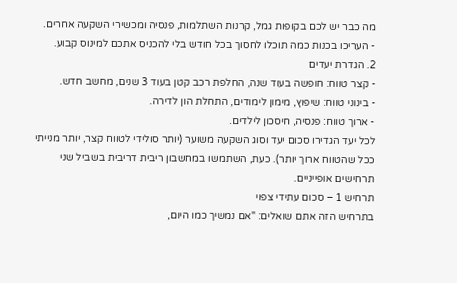מה כבר יש לכם בקופות גמל, קרנות השתלמות, פנסיה ומכשירי השקעה אחרים.
- העריכו בכנות כמה תוכלו לחסוך בכל חודש בלי להכניס אתכם למינוס קבוע.
2. הגדרת יעדים
- קצר טווח: חופשה בעוד שנה, החלפת רכב קטן בעוד 3 שנים, מחשב חדש.
- בינוני טווח: שיפוץ, מימון לימודים, התחלת הון לדירה.
- ארוך טווח: פנסיה, חיסכון לילדים.
לכל יעד הגדירו סכום יעד וסוג השקעה משוער (יותר סולידי לטווח קצר, יותר מנייתי ככל שהטווח ארוך יותר). כעת, השתמשו במחשבון ריבית דריבית בשביל שני תרחישים אופייניים.
תרחיש 1 – סכום עתידי צפוי
בתרחיש הזה אתם שואלים: "אם נמשיך כמו היום,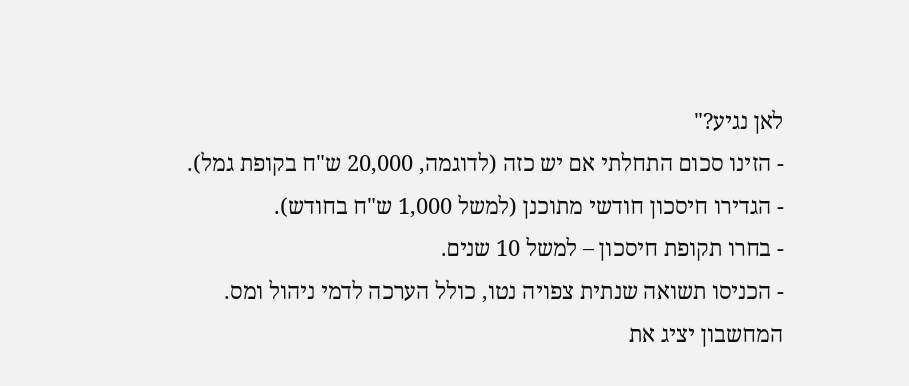לאן נגיע?"
- הזינו סכום התחלתי אם יש כזה (לדוגמה, 20,000 ש"ח בקופת גמל).
- הגדירו חיסכון חודשי מתוכנן (למשל 1,000 ש"ח בחודש).
- בחרו תקופת חיסכון – למשל 10 שנים.
- הכניסו תשואה שנתית צפויה נטו, כולל הערכה לדמי ניהול ומס.
המחשבון יציג את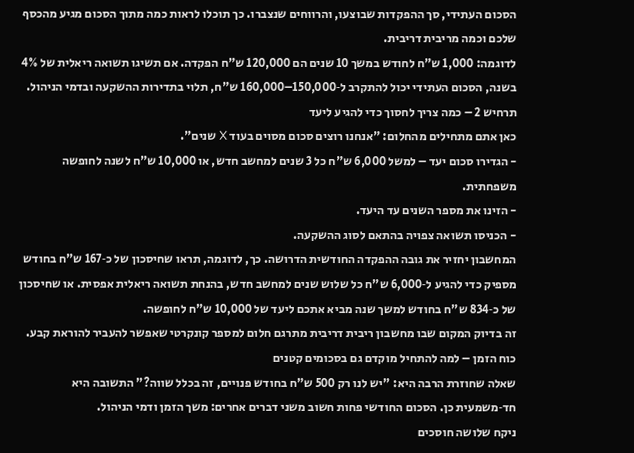הסכום העתידי, סך ההפקדות שבוצעו, והרווחים שנצברו. כך תוכלו לראות כמה מתוך הסכום מגיע מהכסף שלכם וכמה מריבית דריבית.
לדוגמה: 1,000 ש"ח לחודש במשך 10 שנים הם 120,000 ש"ח הפקדה. אם תשיגו תשואה ריאלית של 4% בשנה, הסכום העתידי יכול להתקרב ל‑150,000–160,000 ש"ח, תלוי בתדירות ההשקעה ובדמי הניהול.
תרחיש 2 – כמה צריך לחסוך כדי להגיע ליעד
כאן אתם מתחילים מהחלום: "אנחנו רוצים סכום מסוים בעוד X שנים".
- הגדירו סכום יעד – למשל 6,000 ש"ח כל 3 שנים למחשב חדש, או 10,000 ש"ח לשנה לחופשה משפחתית.
- הזינו את מספר השנים עד היעד.
- הכניסו תשואה צפויה בהתאם לסוג ההשקעה.
המחשבון יחזיר את גובה ההפקדה החודשית הדרושה. כך, לדוגמה, תראו שחיסכון של כ‑167 ש"ח בחודש מספיק כדי להגיע ל‑6,000 ש"ח כל שלוש שנים למחשב חדש, בהנחת תשואה ריאלית אפסית. או שחיסכון של כ‑834 ש"ח בחודש למשך שנה מביא אתכם ליעד של 10,000 ש"ח לחופשה.
זה בדיוק המקום שבו מחשבון ריבית דריבית מתרגם חלום למספר קונקרטי שאפשר להעביר להוראת קבע.
כוח הזמן – למה להתחיל מוקדם גם בסכומים קטנים
שאלה שחוזרת הרבה היא: "יש לנו רק 500 ש"ח בחודש פנויים, זה בכלל שווה?" התשובה היא חד‑משמעית כן. הסכום החודשי פחות חשוב משני דברים אחרים: משך הזמן ודמי הניהול.
ניקח שלושה חוסכים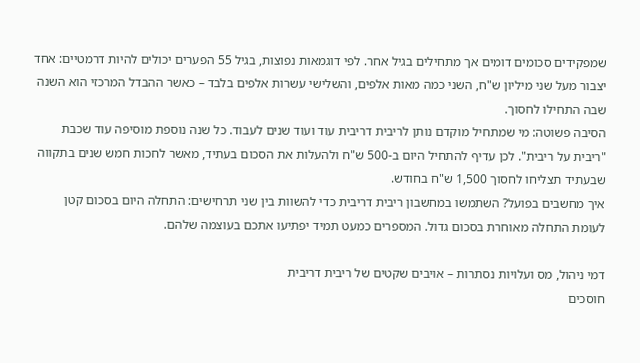שמפקידים סכומים דומים אך מתחילים בגיל אחר. לפי דוגמאות נפוצות, בגיל 55 הפערים יכולים להיות דרמטיים: אחד יצבור מעל שני מיליון ש"ח, השני כמה מאות אלפים, והשלישי עשרות אלפים בלבד – כאשר ההבדל המרכזי הוא השנה שבה התחילו לחסוך.
הסיבה פשוטה: מי שמתחיל מוקדם נותן לריבית דריבית עוד ועוד שנים לעבוד. כל שנה נוספת מוסיפה עוד שכבת "ריבית על ריבית". לכן עדיף להתחיל היום ב‑500 ש"ח ולהעלות את הסכום בעתיד, מאשר לחכות חמש שנים בתקווה שבעתיד תצליחו לחסוך 1,500 ש"ח בחודש.
איך מחשבים בפועל? השתמשו במחשבון ריבית דריבית כדי להשוות בין שני תרחישים: התחלה היום בסכום קטן לעומת התחלה מאוחרת בסכום גדול. המספרים כמעט תמיד יפתיעו אתכם בעוצמה שלהם.

דמי ניהול, מס ועלויות נסתרות – אויבים שקטים של ריבית דריבית
חוסכים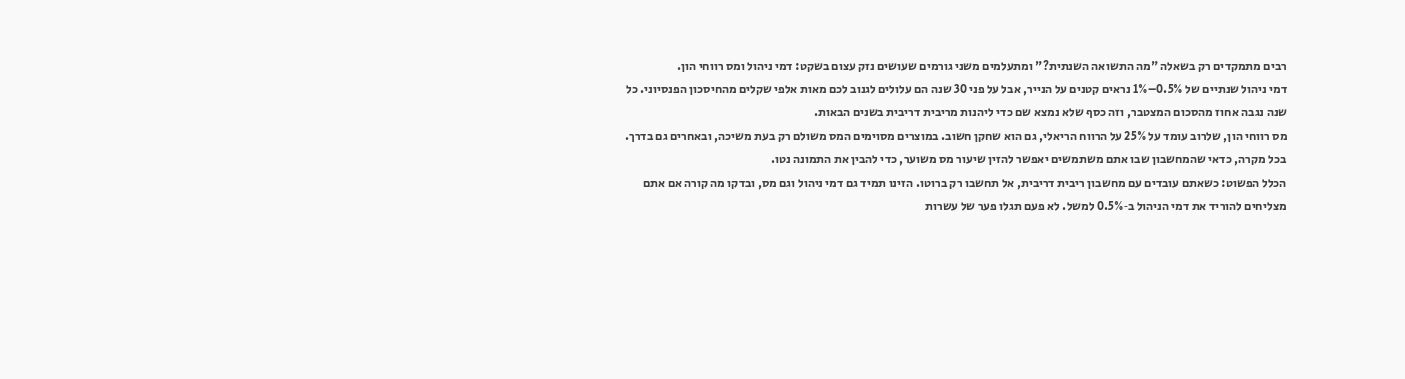רבים מתמקדים רק בשאלה "מה התשואה השנתית?" ומתעלמים משני גורמים שעושים נזק עצום בשקט: דמי ניהול ומס רווחי הון.
דמי ניהול שנתיים של 0.5%–1% נראים קטנים על הנייר, אבל על פני 30 שנה הם עלולים לגנוב לכם מאות אלפי שקלים מהחיסכון הפנסיוני. כל שנה נגבה אחוז מהסכום המצטבר, וזה כסף שלא נמצא שם כדי ליהנות מריבית דריבית בשנים הבאות.
מס רווחי הון, שלרוב עומד על 25% על הרווח הריאלי, גם הוא שחקן חשוב. במוצרים מסוימים המס משולם רק בעת משיכה, ובאחרים גם בדרך. בכל מקרה, כדאי שהמחשבון שבו אתם משתמשים יאפשר להזין שיעור מס משוער, כדי להבין את התמונה נטו.
הכלל הפשוט: כשאתם עובדים עם מחשבון ריבית דריבית, אל תחשבו רק ברוטו. הזינו תמיד גם דמי ניהול וגם מס, ובדקו מה קורה אם אתם מצליחים להוריד את דמי הניהול ב‑0.5% למשל. לא פעם תגלו פער של עשרות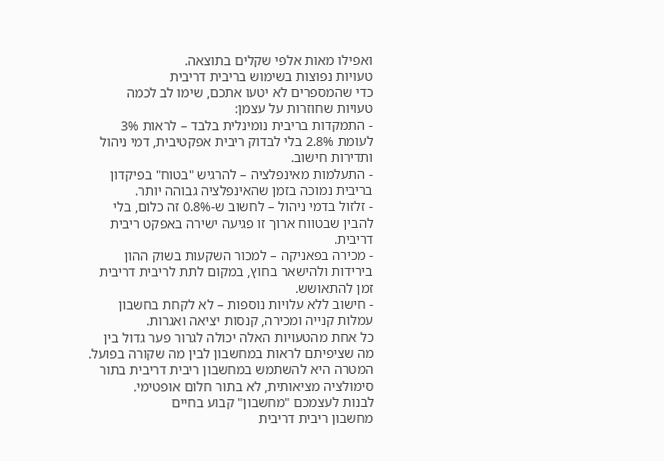ואפילו מאות אלפי שקלים בתוצאה.
טעויות נפוצות בשימוש בריבית דריבית
כדי שהמספרים לא יטעו אתכם, שימו לב לכמה טעויות שחוזרות על עצמן:
- התמקדות בריבית נומינלית בלבד – לראות 3% לעומת 2.8% בלי לבדוק ריבית אפקטיבית, דמי ניהול ותדירות חישוב.
- התעלמות מאינפלציה – להרגיש "בטוח" בפיקדון בריבית נמוכה בזמן שהאינפלציה גבוהה יותר.
- זלזול בדמי ניהול – לחשוב ש‑0.8% זה כלום, בלי להבין שבטווח ארוך זו פגיעה ישירה באפקט ריבית דריבית.
- מכירה בפאניקה – למכור השקעות בשוק ההון בירידות ולהישאר בחוץ, במקום לתת לריבית דריבית זמן להתאושש.
- חישוב ללא עלויות נוספות – לא לקחת בחשבון עמלות קנייה ומכירה, קנסות יציאה ואגרות.
כל אחת מהטעויות האלה יכולה לגרור פער גדול בין מה שציפיתם לראות במחשבון לבין מה שקורה בפועל. המטרה היא להשתמש במחשבון ריבית דריבית בתור סימולציה מציאותית, לא בתור חלום אופטימי.
לבנות לעצמכם "מחשבון" קבוע בחיים
מחשבון ריבית דריבית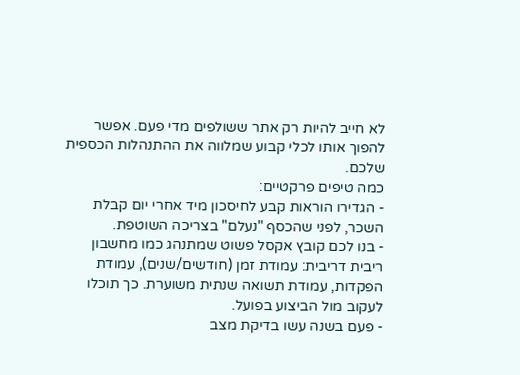לא חייב להיות רק אתר ששולפים מדי פעם. אפשר להפוך אותו לכלי קבוע שמלווה את ההתנהלות הכספית שלכם.
כמה טיפים פרקטיים:
- הגדירו הוראות קבע לחיסכון מיד אחרי יום קבלת השכר, לפני שהכסף "נעלם" בצריכה השוטפת.
- בנו לכם קובץ אקסל פשוט שמתנהג כמו מחשבון ריבית דריבית: עמודת זמן (חודשים/שנים), עמודת הפקדות, עמודת תשואה שנתית משוערת. כך תוכלו לעקוב מול הביצוע בפועל.
- פעם בשנה עשו בדיקת מצב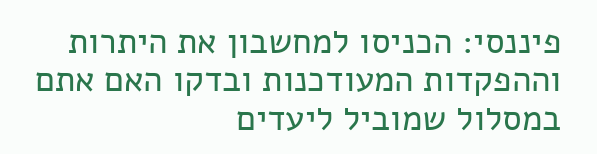פיננסי: הכניסו למחשבון את היתרות וההפקדות המעודכנות ובדקו האם אתם במסלול שמוביל ליעדים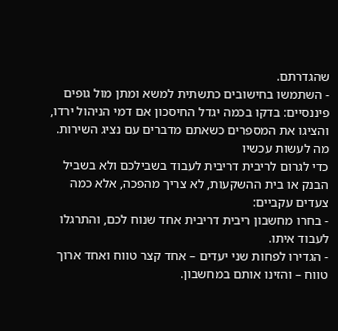שהגדרתם.
- השתמשו בחישובים כתשתית למשא ומתן מול גופים פיננסיים: בדקו בכמה יגדל החיסכון אם דמי הניהול ירדו, והציגו את המספרים כשאתם מדברים עם נציג השירות.
מה לעשות עכשיו
כדי לגרום לריבית דריבית לעבוד בשבילכם ולא בשביל הבנק או בית ההשקעות, לא צריך מהפכה, אלא כמה צעדים עקביים:
- בחרו מחשבון ריבית דריבית אחד שנוח לכם, והתרגלו לעבוד איתו.
- הגדירו לפחות שני יעדים – אחד קצר טווח ואחד ארוך טווח – והזינו אותם במחשבון.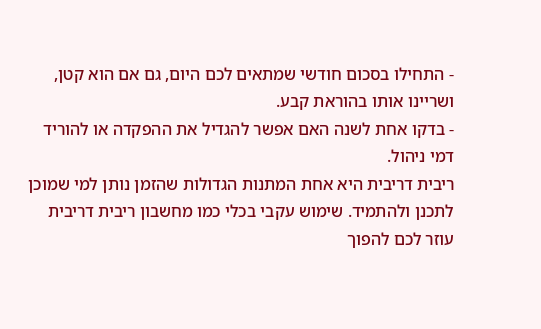- התחילו בסכום חודשי שמתאים לכם היום, גם אם הוא קטן, ושריינו אותו בהוראת קבע.
- בדקו אחת לשנה האם אפשר להגדיל את ההפקדה או להוריד דמי ניהול.
ריבית דריבית היא אחת המתנות הגדולות שהזמן נותן למי שמוכן לתכנן ולהתמיד. שימוש עקבי בכלי כמו מחשבון ריבית דריבית עוזר לכם להפוך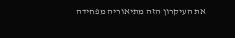את העיקרון הזה מתיאוריה מפחידה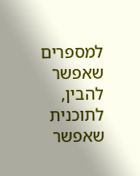למספרים שאפשר להבין, לתוכנית שאפשר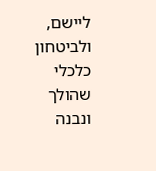ליישם, ולביטחון כלכלי שהולך ונבנה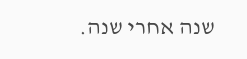שנה אחרי שנה.